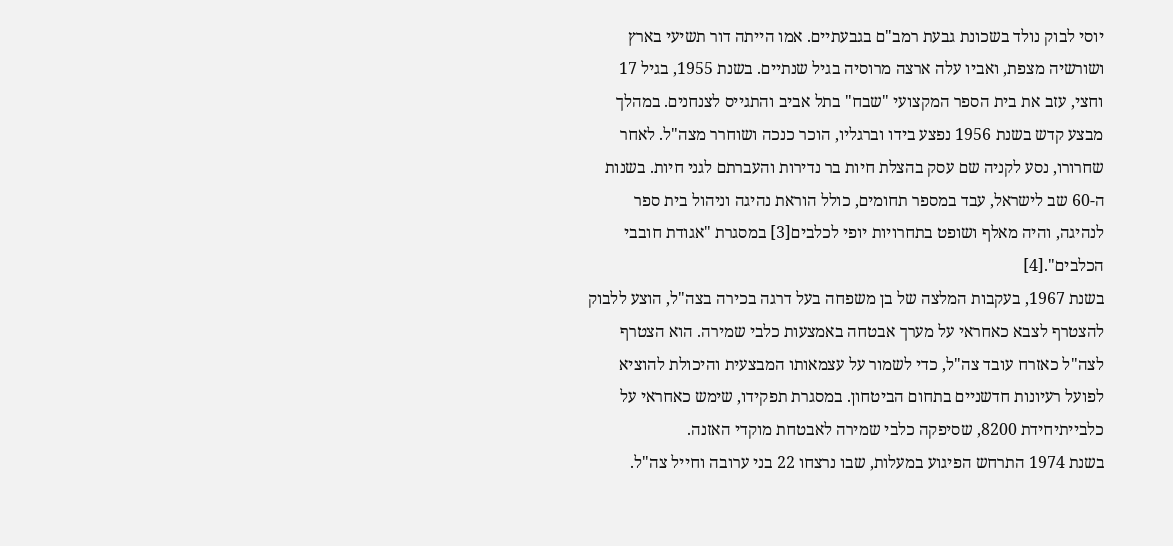יוסי לבוק נולד בשכונת גבעת רמב"ם בגבעתיים. אמו הייתה דור תשיעי בארץ ושורשיה מצפת, ואביו עלה ארצה מרוסיה בגיל שנתיים. בשנת 1955, בגיל 17 וחצי, עזב את בית הספר המקצועי "שבח" בתל אביב והתגייס לצנחנים. במהלך מבצע קדש בשנת 1956 נפצע בידו וברגליו, הוכר כנכה ושוחרר מצה"ל. לאחר שחרורו, נסע לקניה שם עסק בהצלת חיות בר נדירות והעברתם לגני חיות. בשנות ה-60 שב לישראל, עבד במספר תחומים, כולל הוראת נהיגה וניהול בית ספר לנהיגה, והיה מאלף ושופט בתחרויות יופי לכלבים[3] במסגרת "אגודת חובבי הכלבים".[4]
בשנת 1967, בעקבות המלצה של בן משפחה בעל דרגה בכירה בצה"ל, הוצע ללבוק להצטרף לצבא כאחראי על מערך אבטחה באמצעות כלבי שמירה. הוא הצטרף לצה"ל כאזרח עובד צה"ל, כדי לשמור על עצמאותו המבצעית והיכולת להוציא לפועל רעיונות חדשניים בתחום הביטחון. במסגרת תפקידו, שימש כאחראי על כלבייתיחידת 8200, שסיפקה כלבי שמירה לאבטחת מוקדי האזנה.
בשנת 1974 התרחש הפיגוע במעלות, שבו נרצחו 22 בני ערובה וחייל צה"ל.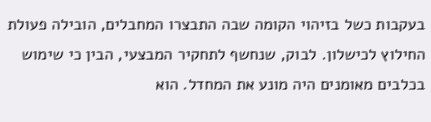בעקבות כשל בזיהוי הקומה שבה התבצרו המחבלים, הובילה פעולת החילוץ לכישלון. לבוק, שנחשף לתחקיר המבצעי, הבין כי שימוש בכלבים מאומנים היה מונע את המחדל. הוא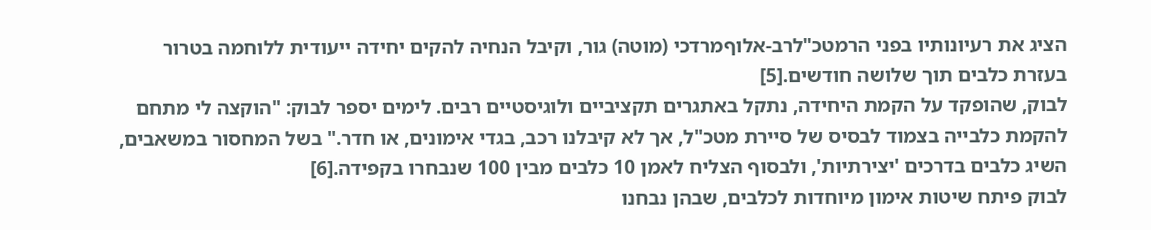הציג את רעיונותיו בפני הרמטכ"לרב-אלוףמרדכי (מוטה) גור, וקיבל הנחיה להקים יחידה ייעודית ללוחמה בטרור בעזרת כלבים תוך שלושה חודשים.[5]
לבוק, שהופקד על הקמת היחידה, נתקל באתגרים תקציביים ולוגיסטיים רבים. לימים יספר לבוק: "הוקצה לי מתחם להקמת כלבייה בצמוד לבסיס של סיירת מטכ"ל, אך לא קיבלנו רכב, בגדי אימונים, או חדר." בשל המחסור במשאבים, השיג כלבים בדרכים 'יצירתיות', ולבסוף הצליח לאמן 10 כלבים מבין 100 שנבחרו בקפידה.[6]
לבוק פיתח שיטות אימון מיוחדות לכלבים, שבהן נבחנו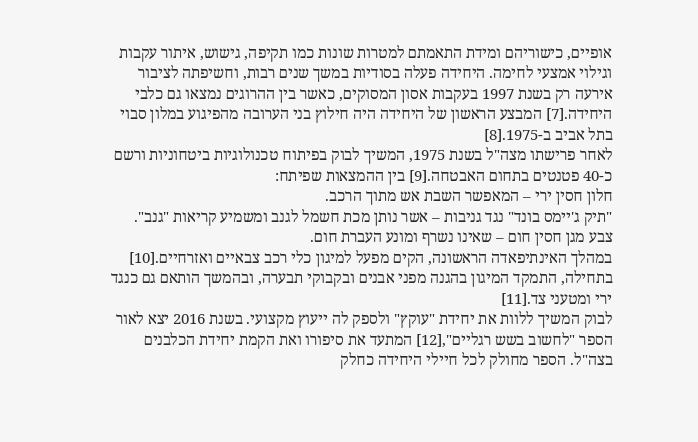אופיים, כישוריהם ומידת התאמתם למטרות שונות כמו תקיפה, גישוש, איתור עקבות וגילוי אמצעי לחימה. היחידה פעלה בסודיות במשך שנים רבות, וחשיפתה לציבור אירעה רק בשנת 1997 בעקבות אסון המסוקים, כאשר בין ההרוגים נמצאו גם כלבי היחידה.[7] המבצע הראשון של היחידה היה חילוץ בני הערובה מהפיגוע במלון סבוי בתל אביב ב-1975.[8]
לאחר פרישתו מצה"ל בשנת 1975, המשיך לבוק בפיתוח טכנולוגיות ביטחוניות ורשם כ-40 פטנטים בתחום האבטחה.[9] בין ההמצאות שפיתח:
חלון חסין ירי – המאפשר השבת אש מתוך הרכב.
"תיק ג'יימס בונד" נגד גניבות – אשר נותן מכת חשמל לגנב ומשמיע קריאות "גנב".
צבע מגן חסין חום – שאינו נשרף ומונע העברת חום.
במהלך האינתיפאדה הראשונה, הקים מפעל למיגון כלי רכב צבאיים ואזרחיים.[10] בתחילה, התמקד המיגון בהגנה מפני אבנים ובקבוקי תבערה, ובהמשך הותאם גם כנגד ירי ומטעני צד.[11]
לבוק המשיך ללוות את יחידת "עוקץ" ולספק לה ייעוץ מקצועי. בשנת 2016 יצא לאור הספר "לחשוב בשש רגליים",[12] המתעד את סיפורו ואת הקמת יחידת הכלבנים בצה"ל. הספר מחולק לכל חיילי היחידה כחלק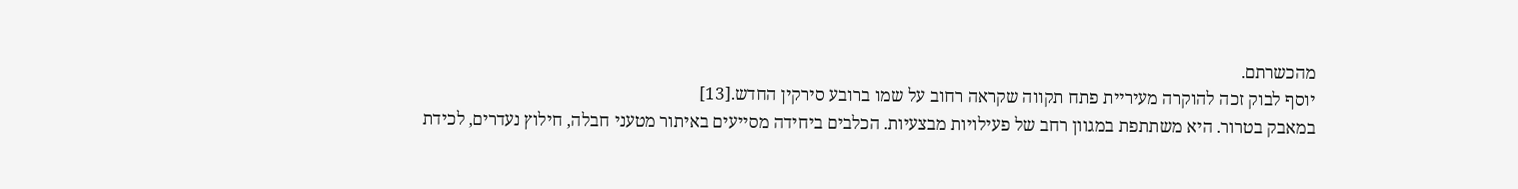מהכשרתם.
יוסף לבוק זכה להוקרה מעיריית פתח תקווה שקראה רחוב על שמו ברובע סירקין החדש.[13]
במאבק בטרור. היא משתתפת במגוון רחב של פעילויות מבצעיות. הכלבים ביחידה מסייעים באיתור מטעני חבלה, חילוץ נעדרים, לכידת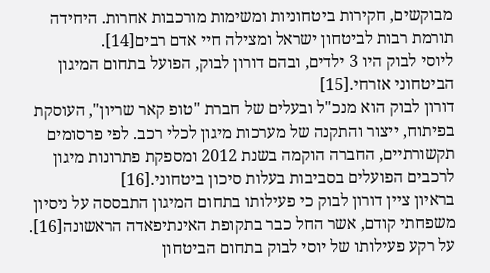מבוקשים, חקירות ביטחוניות ומשימות מורכבות אחרות. היחידה תורמת רבות לביטחון ישראל ומצילה חיי אדם רבים[14].
ליוסי לבוק היו 3 ילדים, ובהם דורון לבוק, הפועל בתחום המיגון הביטחוני אזרחי.[15]
דורון לבוק הוא מנכ"ל ובעלים של חברת "טופ קאר שריון", העוסקת בפיתוח, ייצור והתקנה של מערכות מיגון לכלי רכב. לפי פרסומים תקשורתיים, החברה הוקמה בשנת 2012 ומספקת פתרונות מיגון לרכבים הפועלים בסביבות בעלות סיכון ביטחוני.[16]
בראיון ציין דורון לבוק כי פעילותו בתחום המיגון התבססה על ניסיון משפחתי קודם, אשר החל כבר בתקופת האינתיפאדה הראשונה[16].
על רקע פעילותו של יוסי לבוק בתחום הביטחון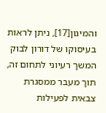והמיגון[17], ניתן לראות בעיסוקו של דורון לבוק המשך רעיוני לתחום זה, תוך מעבר ממסגרת צבאית לפעילות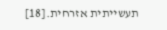תעשייתית אזרחית.[18]